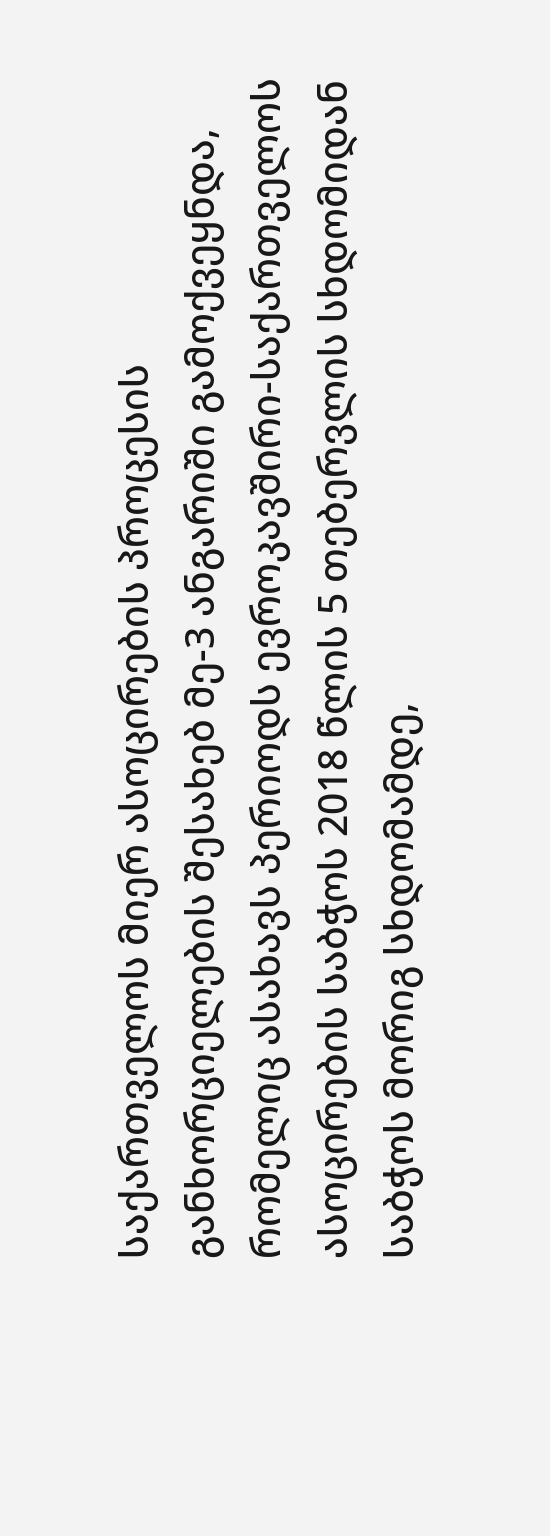საქართველოს მიერ ასოცირების პროცესის განხორციელების შესახებ მე-3 ანგარიში გამოქვეყნდა, რომელიც ასახავს პერიოდს ევროკავშირი-საქართველოს ასოცირების საბჭოს 2018 წლის 5 თებერვლის სხდომიდან საბჭოს მორიგ სხდომამდე,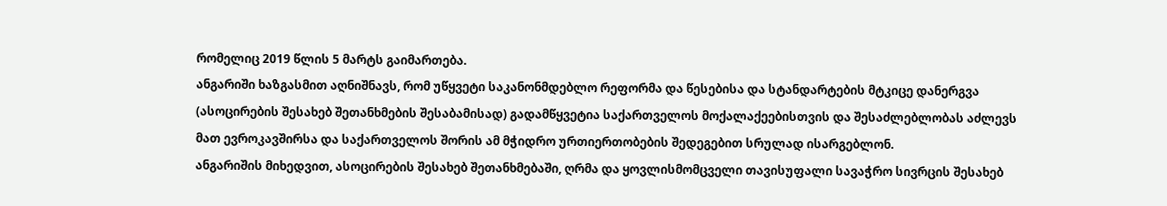რომელიც 2019 წლის 5 მარტს გაიმართება.
ანგარიში ხაზგასმით აღნიშნავს, რომ უწყვეტი საკანონმდებლო რეფორმა და წესებისა და სტანდარტების მტკიცე დანერგვა (ასოცირების შესახებ შეთანხმების შესაბამისად) გადამწყვეტია საქართველოს მოქალაქეებისთვის და შესაძლებლობას აძლევს მათ ევროკავშირსა და საქართველოს შორის ამ მჭიდრო ურთიერთობების შედეგებით სრულად ისარგებლონ.
ანგარიშის მიხედვით, ასოცირების შესახებ შეთანხმებაში, ღრმა და ყოვლისმომცველი თავისუფალი სავაჭრო სივრცის შესახებ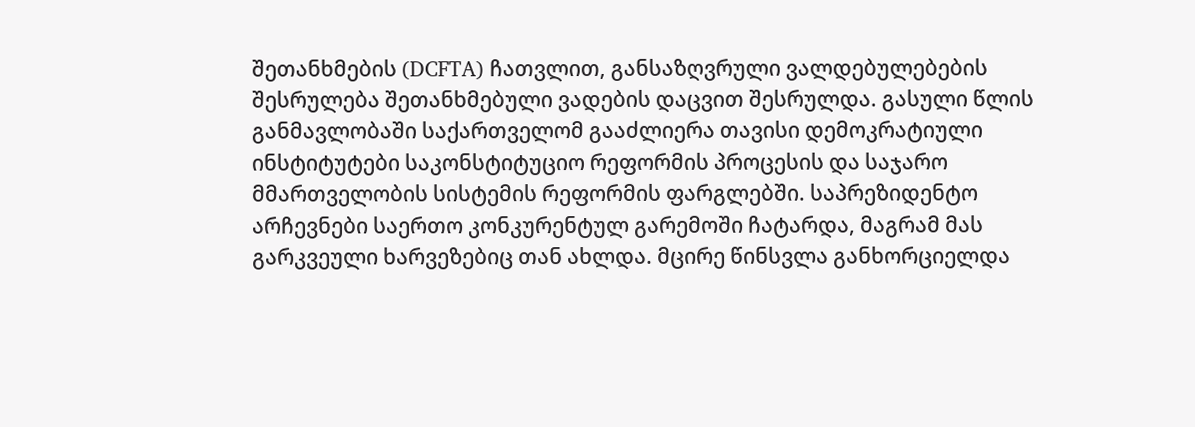შეთანხმების (DCFTA) ჩათვლით, განსაზღვრული ვალდებულებების შესრულება შეთანხმებული ვადების დაცვით შესრულდა. გასული წლის განმავლობაში საქართველომ გააძლიერა თავისი დემოკრატიული ინსტიტუტები საკონსტიტუციო რეფორმის პროცესის და საჯარო მმართველობის სისტემის რეფორმის ფარგლებში. საპრეზიდენტო არჩევნები საერთო კონკურენტულ გარემოში ჩატარდა, მაგრამ მას გარკვეული ხარვეზებიც თან ახლდა. მცირე წინსვლა განხორციელდა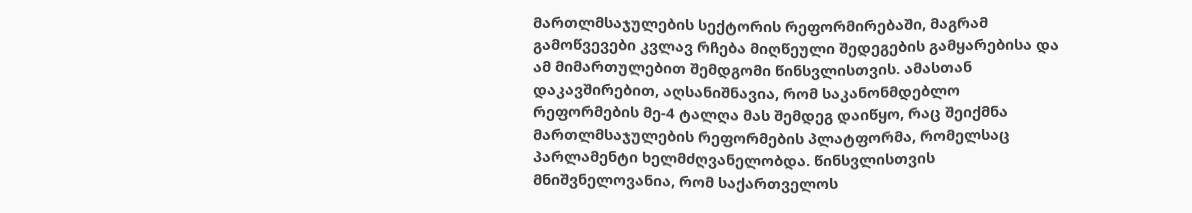მართლმსაჯულების სექტორის რეფორმირებაში, მაგრამ გამოწვევები კვლავ რჩება მიღწეული შედეგების გამყარებისა და ამ მიმართულებით შემდგომი წინსვლისთვის. ამასთან დაკავშირებით, აღსანიშნავია, რომ საკანონმდებლო რეფორმების მე-4 ტალღა მას შემდეგ დაიწყო, რაც შეიქმნა მართლმსაჯულების რეფორმების პლატფორმა, რომელსაც პარლამენტი ხელმძღვანელობდა. წინსვლისთვის მნიშვნელოვანია, რომ საქართველოს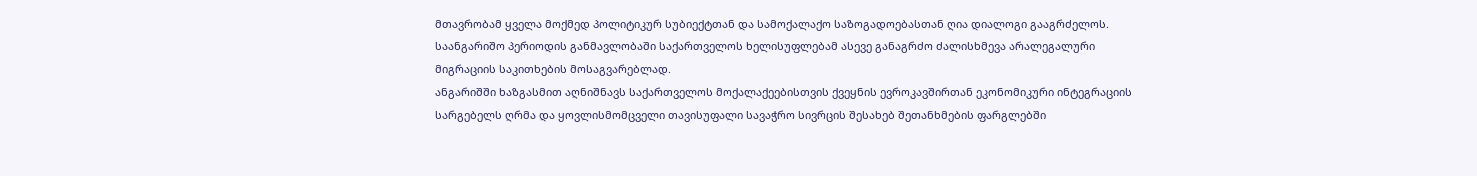მთავრობამ ყველა მოქმედ პოლიტიკურ სუბიექტთან და სამოქალაქო საზოგადოებასთან ღია დიალოგი გააგრძელოს. საანგარიშო პერიოდის განმავლობაში საქართველოს ხელისუფლებამ ასევე განაგრძო ძალისხმევა არალეგალური მიგრაციის საკითხების მოსაგვარებლად.
ანგარიშში ხაზგასმით აღნიშნავს საქართველოს მოქალაქეებისთვის ქვეყნის ევროკავშირთან ეკონომიკური ინტეგრაციის სარგებელს ღრმა და ყოვლისმომცველი თავისუფალი სავაჭრო სივრცის შესახებ შეთანხმების ფარგლებში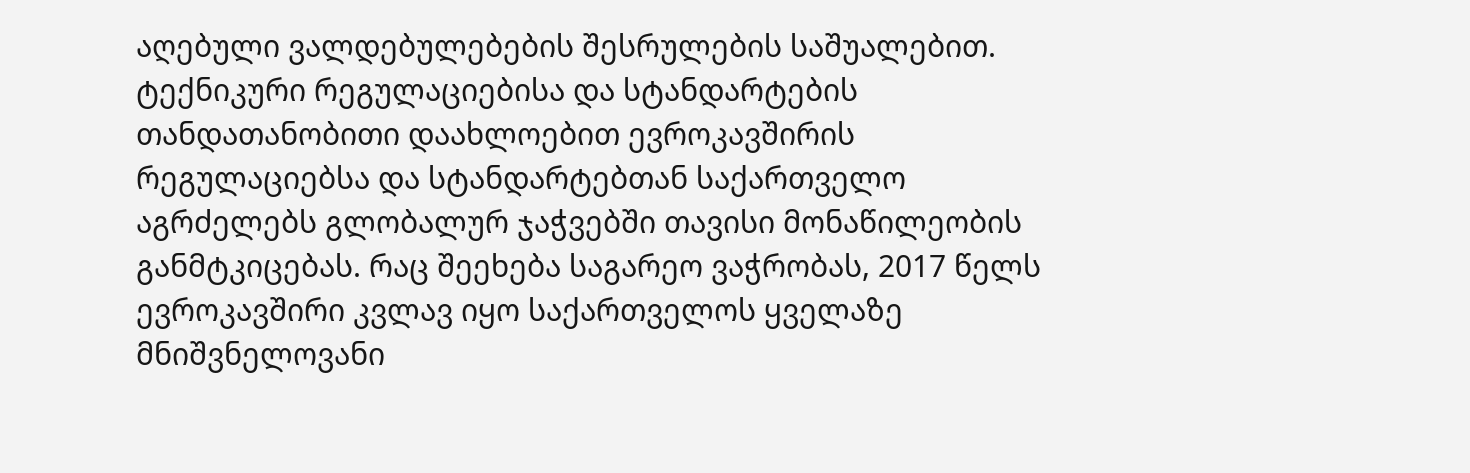აღებული ვალდებულებების შესრულების საშუალებით. ტექნიკური რეგულაციებისა და სტანდარტების თანდათანობითი დაახლოებით ევროკავშირის რეგულაციებსა და სტანდარტებთან საქართველო აგრძელებს გლობალურ ჯაჭვებში თავისი მონაწილეობის განმტკიცებას. რაც შეეხება საგარეო ვაჭრობას, 2017 წელს ევროკავშირი კვლავ იყო საქართველოს ყველაზე მნიშვნელოვანი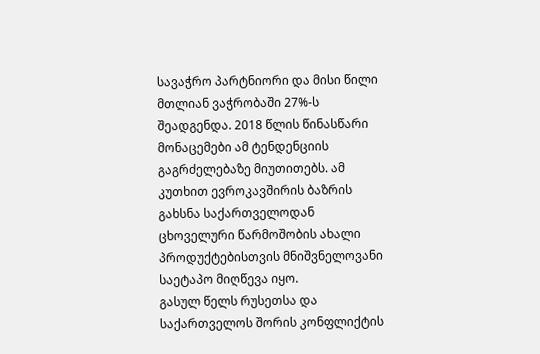სავაჭრო პარტნიორი და მისი წილი მთლიან ვაჭრობაში 27%-ს შეადგენდა. 2018 წლის წინასწარი მონაცემები ამ ტენდენციის გაგრძელებაზე მიუთითებს. ამ კუთხით ევროკავშირის ბაზრის გახსნა საქართველოდან ცხოველური წარმოშობის ახალი პროდუქტებისთვის მნიშვნელოვანი საეტაპო მიღწევა იყო.
გასულ წელს რუსეთსა და საქართველოს შორის კონფლიქტის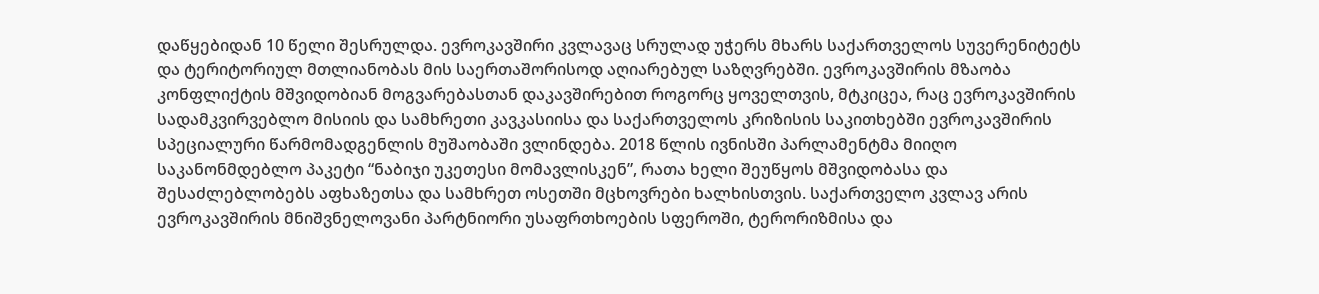დაწყებიდან 10 წელი შესრულდა. ევროკავშირი კვლავაც სრულად უჭერს მხარს საქართველოს სუვერენიტეტს და ტერიტორიულ მთლიანობას მის საერთაშორისოდ აღიარებულ საზღვრებში. ევროკავშირის მზაობა კონფლიქტის მშვიდობიან მოგვარებასთან დაკავშირებით როგორც ყოველთვის, მტკიცეა, რაც ევროკავშირის სადამკვირვებლო მისიის და სამხრეთი კავკასიისა და საქართველოს კრიზისის საკითხებში ევროკავშირის სპეციალური წარმომადგენლის მუშაობაში ვლინდება. 2018 წლის ივნისში პარლამენტმა მიიღო საკანონმდებლო პაკეტი “ნაბიჯი უკეთესი მომავლისკენ”, რათა ხელი შეუწყოს მშვიდობასა და შესაძლებლობებს აფხაზეთსა და სამხრეთ ოსეთში მცხოვრები ხალხისთვის. საქართველო კვლავ არის ევროკავშირის მნიშვნელოვანი პარტნიორი უსაფრთხოების სფეროში, ტერორიზმისა და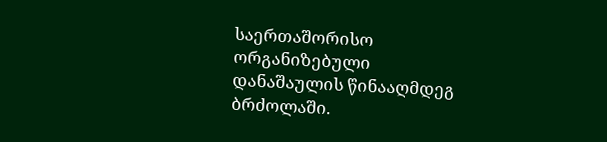საერთაშორისო ორგანიზებული დანაშაულის წინააღმდეგ ბრძოლაში.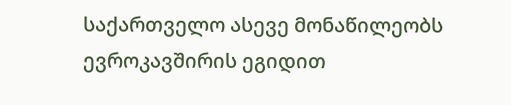საქართველო ასევე მონაწილეობს ევროკავშირის ეგიდით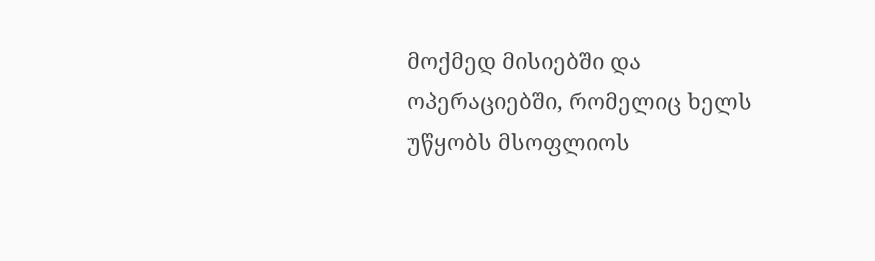მოქმედ მისიებში და ოპერაციებში, რომელიც ხელს უწყობს მსოფლიოს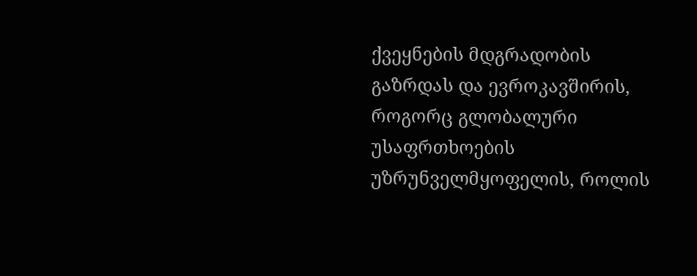ქვეყნების მდგრადობის გაზრდას და ევროკავშირის, როგორც გლობალური უსაფრთხოების უზრუნველმყოფელის, როლის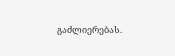გაძლიერებას.